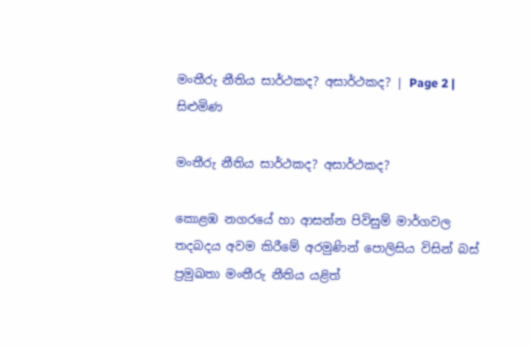මංතීරු නීතිය සාර්ථකද? අසාර්ථකද? | Page 2 | සිළුමිණ

මංතීරු නීතිය සාර්ථකද? අසාර්ථකද?

කොළඹ නගරයේ හා ආසන්න පිවිසුම් මාර්ගවල තදබදය අවම කිරීමේ අරමුණින් පොලිසිය විසින් බස් ප්‍රමුඛතා මංතීරු නීතිය යළිත්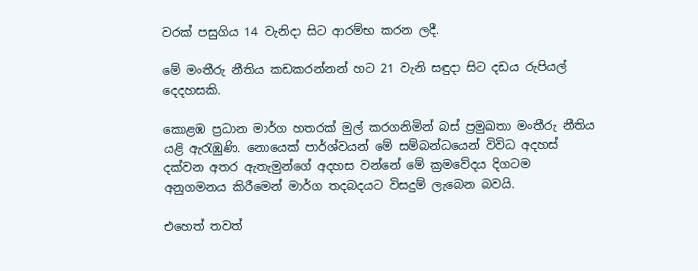වරක් පසුගිය 14 වැනිදා සිට ආරම්භ කරන ලදී.

මේ මංතීරු නීතිය කඩකරන්නන් හට 21 වැනි සඳුදා සිට දඩය රුපියල් දෙදහසකි.

කොළඹ ප්‍රධාන මාර්ග හතරක් මුල් කරගනිමින් බස් ප්‍රමුඛතා මංතීරු නීතිය යළි ඇරැඹුණි. නොයෙක් පාර්ශ්වයන් මේ සම්බන්ධයෙන් විවිධ අදහස් දක්වන අතර ඇතැමුන්ගේ අදහස වන්නේ මේ ක්‍රමවේදය දිගටම අනුගමනය කිරීමෙන් මාර්ග තදබදයට විසදුම් ලැබෙන බවයි.

එහෙත් තවත්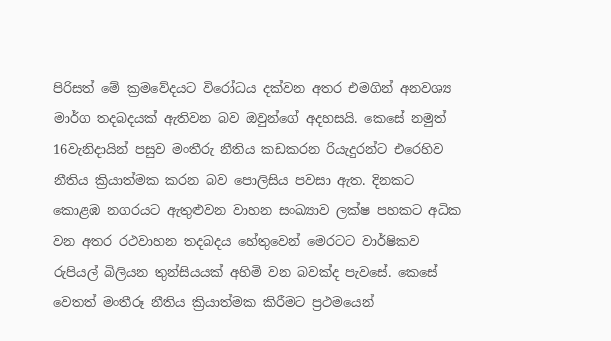පිරිසත් මේ ක්‍රමවේදයට විරෝධය දක්වන අතර එමගින් අනවශ්‍ය මාර්ග තදබදයක් ඇතිවන බව ඔවුන්ගේ අදහසයි. කෙසේ නමුත් 16වැනිදායින් පසුව මංතීරු නීතිය කඩකරන රියැදුරන්ට එරෙහිව නීතිය ක්‍රියාත්මක කරන බව පොලිසිය පවසා ඇත. දිනකට කොළඹ නගරයට ඇතුළුවන වාහන සංඛ්‍යාව ලක්ෂ පහකට අධික වන අතර රථවාහන තදබදය හේතුවෙන් මෙරටට වාර්ෂිකව රුපියල් බිලියන තුන්සියයක් අහිමි වන බවක්ද පැවසේ. කෙසේ වෙතත් මංතීරූ නීතිය ක්‍රියාත්මක කිරීමට ප්‍රථමයෙන්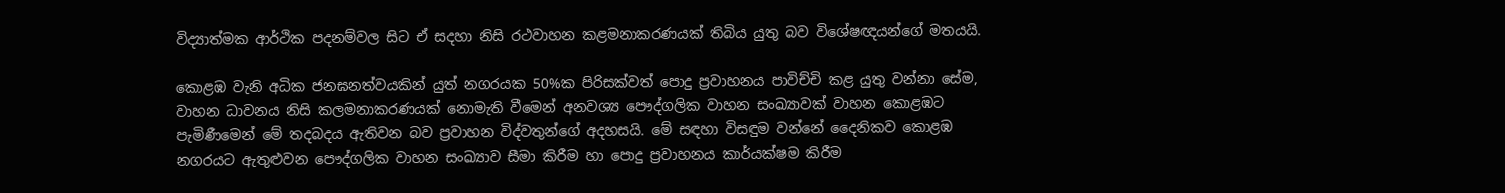විද්‍යාත්මක ආර්ථික පදනම්වල සිට ඒ සදහා නිසි රථවාහන කළමනාකරණයක් තිබිය යුතු බව විශේෂඥයන්ගේ මතයයි.

කොළඹ වැනි අධික ජනඝනත්වයකින් යුත් නගරයක 50%ක පිරිසක්වත් පොදු ප්‍රවාහනය පාවිච්චි කළ යුතු වන්නා සේම, වාහන ධාවනය නිසි කලමනාකරණයක් නොමැති වීමෙන් අනවශ්‍ය පෞද්ගලික වාහන සංඛ්‍යාවක් වාහන කොළඹට පැමිණීමෙන් මේ තදබදය ඇතිවන බව ප්‍රවාහන විද්වතුන්ගේ අදහසයි. මේ සඳහා විසඳුම වන්නේ දෛනිකව කොළඹ නගරයට ඇතුළුවන පෞද්ගලික වාහන සංඛ්‍යාව සීමා කිරීම හා පොදු ප්‍රවාහනය කාර්යක්ෂම කිරීම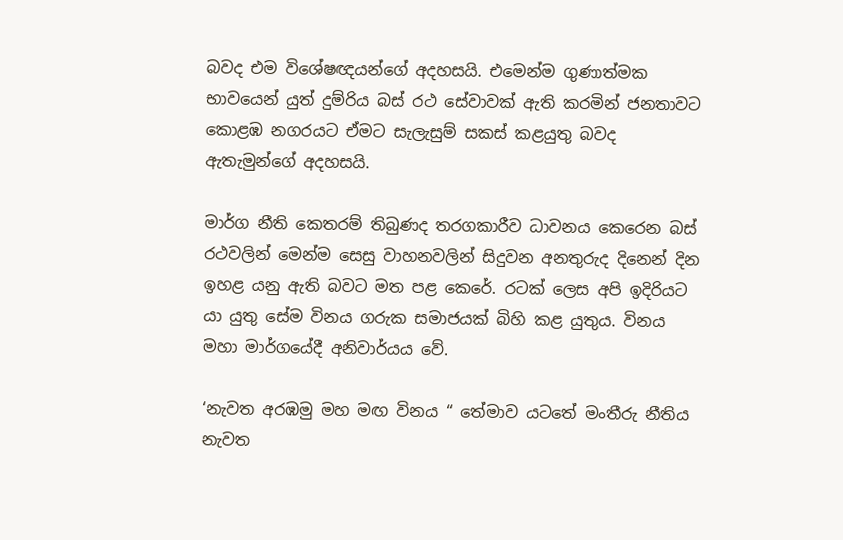බවද එම විශේෂඥයන්ගේ අදහසයි. එමෙන්ම ගුණාත්මක භාවයෙන් යුත් දුම්රිය බස් රථ සේවාවක් ඇති කරමින් ජනතාවට කොළඹ නගරයට ඒමට සැලැසුම් සකස් කළයුතු බවද ඇතැමුන්ගේ අදහසයි.

මාර්ග නීති කෙතරම් තිබුණද තරගකාරීව ධාවනය කෙරෙන බස් රථවලින් මෙන්ම සෙසු වාහනවලින් සිදුවන අනතුරුද දිනෙන් දින ඉහළ යනු ඇති බවට මත පළ කෙරේ. රටක් ලෙස අපි ඉදිරියට යා යුතු සේම විනය ගරුක සමාජයක් බිහි කළ යුතුය. විනය මහා මාර්ගයේදී අනිවාර්යය වේ.

‘නැවත අරඹමු මහ මඟ විනය “ තේමාව යටතේ මංතීරු නීතිය නැවත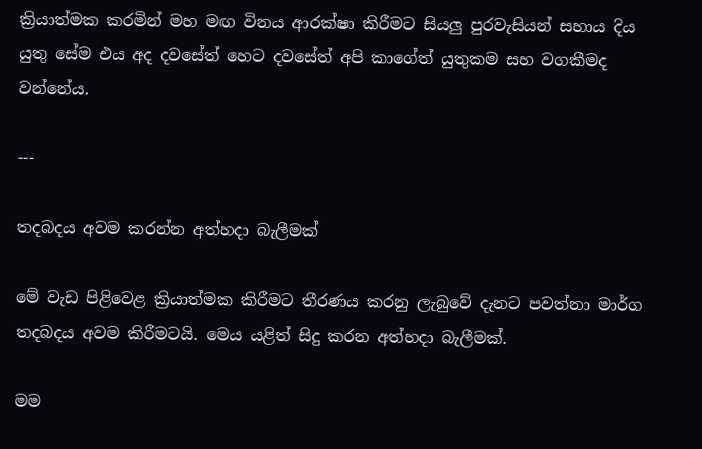ක්‍රියාත්මක කරමින් මහ මඟ විනය ආරක්ෂා කිරීමට සියලු පුරවැසියන් සහාය දිය යුතු සේම එය අද දවසේත් හෙට දවසේත් අපි කාගේත් යුතුකම සහ වගකීමද වන්නේය.

---

තදබදය අවම කරන්න අත්හදා බැලීමක්

මේ වැඩ පිළිවෙළ ක්‍රියාත්මක කිරීමට තීරණය කරනු ලැබුවේ දැනට පවත්නා මාර්ග තදබදය අවම කිරීමටයි. මෙය යළිත් සිදු කරන අත්හදා බැලීමක්.

මම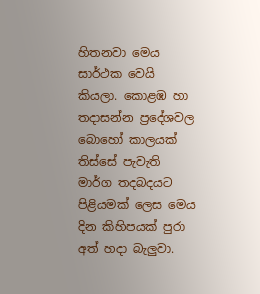හිතනවා මෙය සාර්ථක වෙයි කියලා. කොළඹ හා තදාසන්න ප්‍රදේශවල බොහෝ කාලයක් තිස්සේ පැවැති මාර්ග තදබදයට පිළියමක් ලෙස මෙය දින කිහිපයක් පුරා අත් හදා බැලුවා.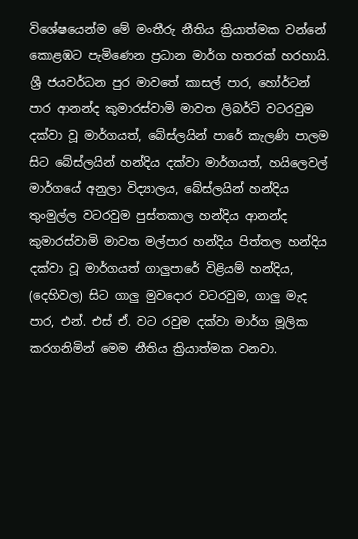විශේෂයෙන්ම මේ මංතීරු නීතිය ක්‍රියාත්මක වන්නේ කොළඹට පැමිණෙන ප්‍රධාන මාර්ග හතරක් හරහායි. ශ්‍රී ජයවර්ධන පුර මාවතේ කාසල් පාර, හෝර්ටන් පාර ආනන්ද කුමාරස්වාමි මාවත ලිබර්ටි වටරවුම දක්වා වූ මාර්ගයත්, බේස්ලයින් පාරේ කැලණි පාලම සිට බේස්ලයින් හන්දිය දක්වා මාර්ගයත්, හයිලෙවල් මාර්ගයේ අනුලා විද්‍යාලය, බේස්ලයින් හන්දිය තුංමුල්ල වටරවුම පුස්තකාල හන්දිය ආනන්ද කුමාරස්වාමි මාවත මල්පාර හන්දිය පිත්තල හන්දිය දක්වා වූ මාර්ගයත් ගාලුපාරේ විළියම් හන්දිය, (දෙහිවල) සිට ගාලු මුවදොර වටරවුම, ගාලු මැද පාර, එන්. එස් ඒ. වට රවුම දක්වා මාර්ග මූලික කරගනිමින් මෙම නීතිය ක්‍රියාත්මක වනවා.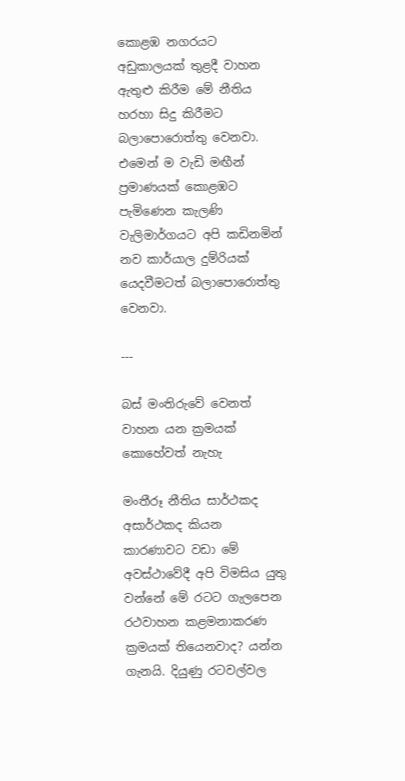කොළඹ නගරයට අඩුකාලයක් තුළදී වාහන ඇතුළු කිරීම මේ නීතිය හරහා සිදු කිරීමට බලාපොරොත්තු වෙනවා. එමෙන් ම වැඩි මඟීන් ප්‍රමාණයක් කොළඹට පැමිණෙන කැලණි වැලිමාර්ගයට අපි කඩිනමින් නව කාර්යාල දුම්රියක් යෙදවීමටත් බලාපොරොත්තු වෙනවා.

---

බස් මංතිරුවේ වෙනත් වාහන යන ක්‍රමයක් කොහේවත් නැහැ

මංතීරූ නීතිය සාර්ථකද අසාර්ථකද කියන කාරණාවට වඩා මේ අවස්ථාවේදී අපි විමසිය යුතු වන්නේ මේ රටට ගැලපෙන රථවාහන කළමනාකරණ ක්‍රමයක් තියෙනවාද? යන්න ගැනයි. දියුණු රටවල්වල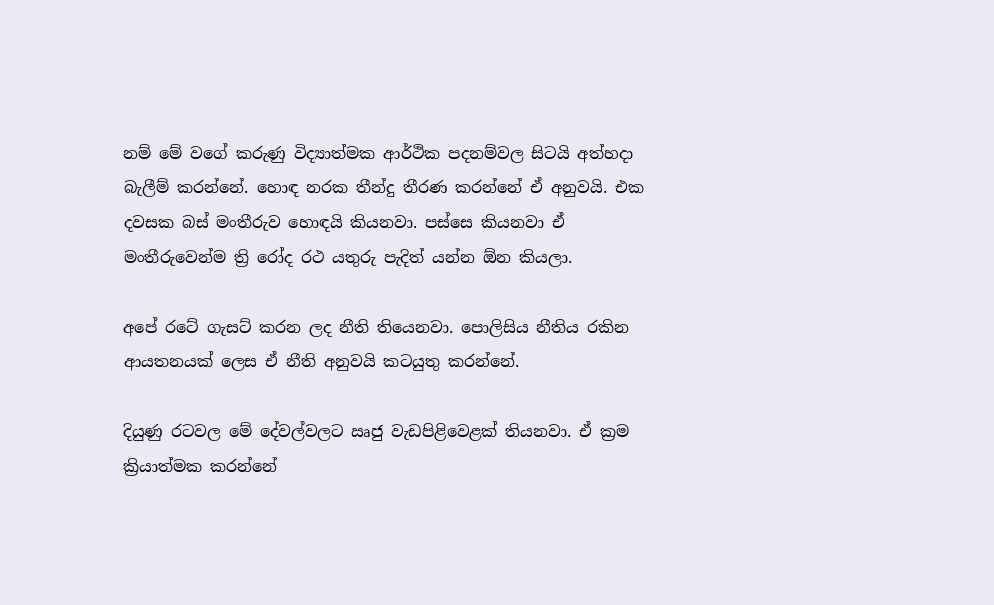නම් මේ වගේ කරුණු විද්‍යාත්මක ආර්ථික පදනම්වල සිටයි අත්හදා බැලීම් කරන්නේ. හොඳ නරක තීන්දු තීරණ කරන්නේ ඒ අනුවයි. එක දවසක බස් මංතීරුව හොඳයි කියනවා. පස්සෙ කියනවා ඒ මංතීරුවෙන්ම ත්‍රි රෝද රථ යතුරු පැදිත් යන්න ඕන කියලා.

අපේ රටේ ගැසට් කරන ලද නීති තියෙනවා. පොලිසිය නීතිය රකින ආයතනයක් ලෙස ඒ නීති අනුවයි කටයුතු කරන්නේ.

දියුණු රටවල මේ දේවල්වලට ඍජු වැඩපිළිවෙළක් තියනවා. ඒ ක්‍රම ක්‍රියාත්මක කරන්නේ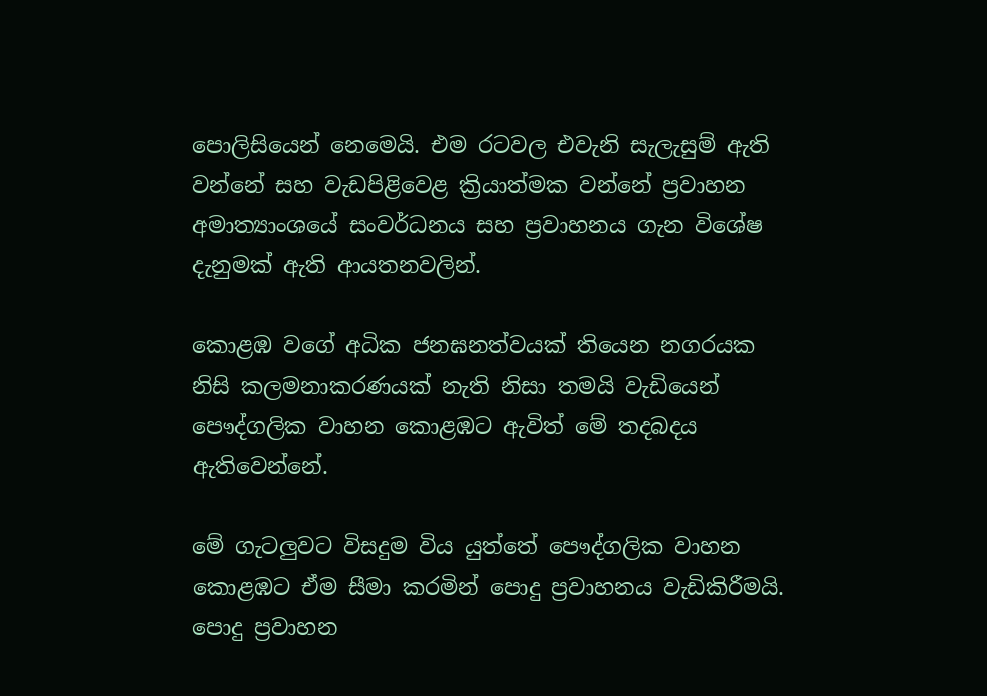පොලිසියෙන් නෙමෙයි. එම රටවල එවැනි සැලැසුම් ඇති වන්නේ සහ වැඩපිළිවෙළ ක්‍රියාත්මක වන්නේ ප්‍රවාහන අමාත්‍යාංශයේ සංවර්ධනය සහ ප්‍රවාහනය ගැන විශේෂ දැනුමක් ඇති ආයතනවලින්.

කොළඹ වගේ අධික ජනඝනත්වයක් තියෙන නගරයක නිසි කලමනාකරණයක් නැති නිසා තමයි වැඩියෙන් පෞද්ගලික වාහන කොළඹට ඇවිත් මේ තදබදය ඇතිවෙන්නේ.

මේ ගැටලුවට විසදුම විය යුත්තේ පෞද්ගලික වාහන කොළඹට ඒම සීමා කරමින් පොදු ප්‍රවාහනය වැඩිකිරීමයි. පොදු ප්‍රවාහන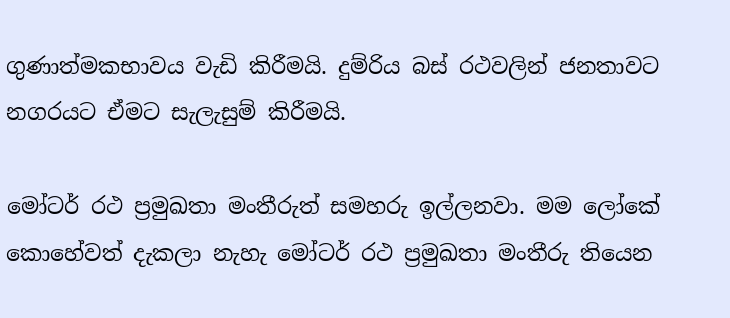ගුණාත්මකභාවය වැඩි කිරීමයි. දුම්රිය බස් රථවලින් ජනතාවට නගරයට ඒමට සැලැසුම් කිරීමයි.

මෝටර් රථ ප්‍රමුඛතා මංතීරුත් සමහරු ඉල්ලනවා. මම ලෝකේ කොහේවත් දැකලා නැහැ මෝටර් රථ ප්‍රමුඛතා මංතීරු තියෙන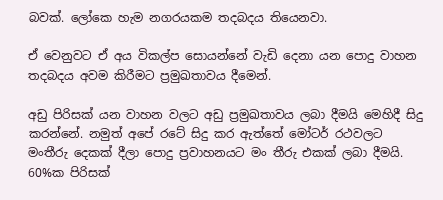බවක්. ලෝකෙ හැම නගරයකම තදබදය තියෙනවා.

ඒ වෙනුවට ඒ අය විකල්ප සොයන්නේ වැඩි දෙනා යන පොදු වාහන තදබදය අවම කිරීමට ප්‍රමුඛතාවය දීමෙන්.

අඩු පිරිසක් යන වාහන වලට අඩු ප්‍රමුඛතාවය ලබා දීමයි මෙහිදී සිදු කරන්නේ. නමුත් අපේ රටේ සිදු කර ඇත්තේ මෝටර් රථවලට මංතීරු දෙකක් දීලා පොදු ප්‍රවාහනයට මං තීරු එකක් ලබා දීමයි. 60%ක පිරිසක්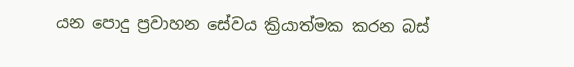යන පොදු ප්‍රවාහන සේවය ක්‍රියාත්මක කරන බස්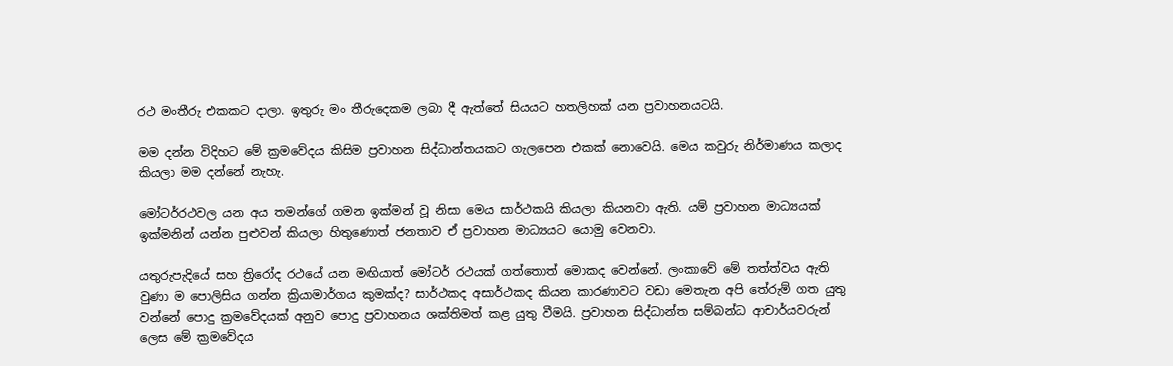රථ මංතීරු එකකට දාලා. ඉතුරු මං තීරුදෙකම ලබා දී ඇත්තේ සියයට හතලිහක් යන ප්‍රවාහනයටයි.

මම දන්න විදිහට මේ ක්‍රමවේදය කිසිම ප්‍රවාහන සිද්ධාන්තයකට ගැලපෙන එකක් නොවෙයි. මෙය කවුරු නිර්මාණය කලාද කියලා මම දන්නේ නැහැ.

මෝටර්රථවල යන අය තමන්ගේ ගමන ඉක්මන් වූ නිසා මෙය සාර්ථකයි කියලා කියනවා ඇති. යම් ප්‍රවාහන මාධ්‍යයක් ඉක්මනින් යන්න පුළුවන් කියලා හිතුණොත් ජනතාව ඒ ප්‍රවාහන මාධ්‍යයට යොමු වෙනවා.

යතුරුපැදියේ සහ ත්‍රිරෝද රථයේ යන මඟියාත් මෝටර් රථයක් ගත්තොත් මොකද වෙන්නේ. ලංකාවේ මේ තත්ත්වය ඇති වුණා ම පොලිසිය ගන්න ක්‍රියාමාර්ගය කුමක්ද? සාර්ථකද අසාර්ථකද කියන කාරණාවට වඩා මෙතැන අපි තේරුම් ගත යුතු වන්නේ පොදු ක්‍රමවේදයක් අනුව පොදු ප්‍රවාහනය ශක්තිමත් කළ යුතු වීමයි. ප්‍රවාහන සිද්ධාන්ත සම්බන්ධ ආචාර්යවරුන් ලෙස මේ ක්‍රමවේදය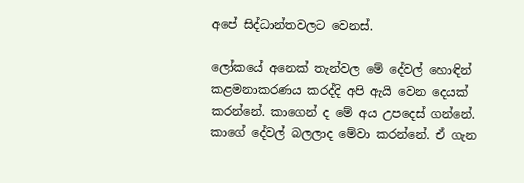අපේ සිද්ධාන්තවලට වෙනස්.

ලෝකයේ අනෙක් තැන්වල මේ දේවල් හොඳින් කළමනාකරණය කරද්දි අපි ඇයි වෙන දෙයක් කරන්නේ. කාගෙන් ද මේ අය උපදෙස් ගන්නේ. කාගේ දේවල් බලලාද මේවා කරන්නේ. ඒ ගැන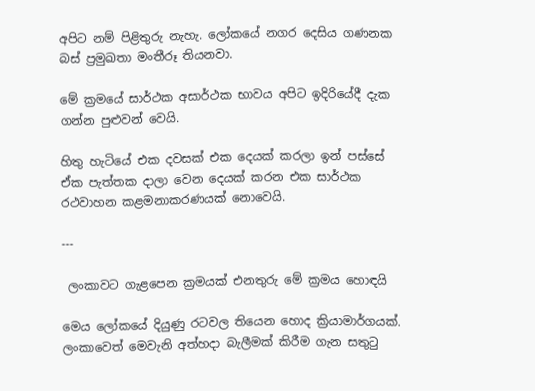අපිට නම් පිළිතුරු නැහැ. ලෝකයේ නගර දෙසිය ගණනක බස් ප්‍රමුඛතා මංතීරූ තියනවා.

මේ ක්‍රමයේ සාර්ථක අසාර්ථක භාවය අපිට ඉදිරියේදී දැක ගන්න පුළුවන් වෙයි.

හිතු හැටියේ එක දවසක් එක දෙයක් කරලා ඉන් පස්සේ ඒක පැත්තක දාලා වෙන දෙයක් කරන එක සාර්ථක රථවාහන කළමනාකරණයක් නොවෙයි.

---

 ලංකාවට ගැළපෙන ක්‍රමයක් එනතුරු මේ ක්‍රමය හොඳයි

මෙය ලෝකයේ දියුණු රටවල තියෙන හොද ක්‍රියාමාර්ගයක්. ලංකාවෙත් මෙවැනි අත්හදා බැලීමක් කිරීම ගැන සතුටු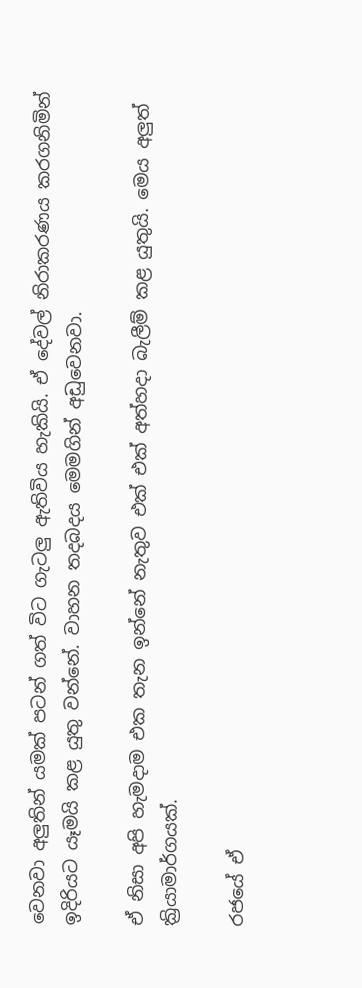වෙනවා අලුතින් යමක් පටන් ගත් විට ගැටලු ඇතිවිය හැකියි. ඒ දේවල් නිරාකරණය කරගනිමින් ඉදිරියට යෑමයි කළ යුතු වන්නේ. වාහන තදබදය මෙමගින් අඩුවෙනවා.

ඒ නිසා අපි හැමදාම එක තැන ඉන්නේ නැතුව එක් එක් අත්හදා බැලීම් කළ යුතුයි. මෙය අලුත් ක්‍රියාමාර්ගයක්.

රජයේ ඒ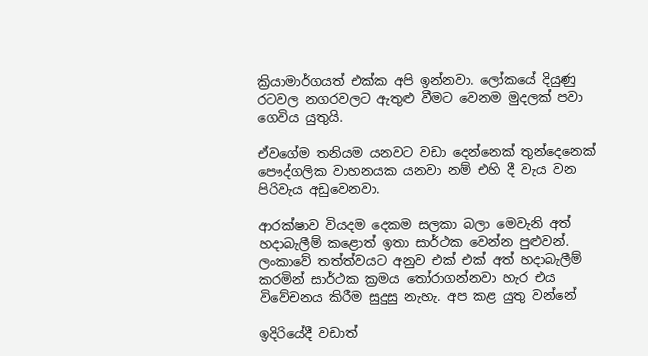ක්‍රියාමාර්ගයත් එක්ක අපි ඉන්නවා. ලෝකයේ දියුණු රටවල නගරවලට ඇතුළු වීමට වෙනම මුදලක් පවා ගෙවිය යුතුයි.

ඒවගේම තනියම යනවට වඩා දෙන්නෙක් තුන්දෙනෙක් පෞද්ගලික වාහනයක යනවා නම් එහි දී වැය වන පිරිවැය අඩුවෙනවා.

ආරක්ෂාව වියදම දෙකම සලකා බලා මෙවැනි අත් හදාබැලීම් කළොත් ඉතා සාර්ථක වෙන්න පුළුවන්. ලංකාවේ තත්ත්වයට අනුව එක් එක් අත් හදාබැලීම් කරමින් සාර්ථක ක්‍රමය තෝරාගන්නවා හැර එය විවේචනය කිරීම සුදුසු නැහැ. අප කළ යුතු වන්නේ

ඉදිරියේදී වඩාත්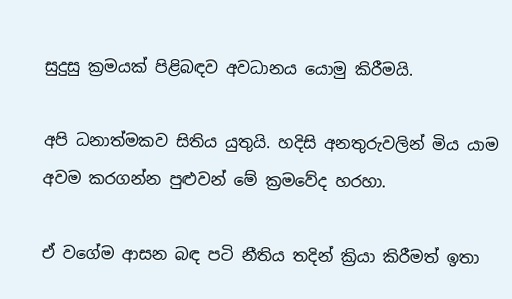සුදුසු ක්‍රමයක් පිළිබඳව අවධානය යොමු කිරීමයි.

අපි ධනාත්මකව සිතිය යුතුයි. හදිසි අනතුරුවලින් මිය යාම අවම කරගන්න පුළුවන් මේ ක්‍රමවේද හරහා.

ඒ වගේම ආසන බඳ පටි නීතිය තදින් ක්‍රියා කිරීමත් ඉතා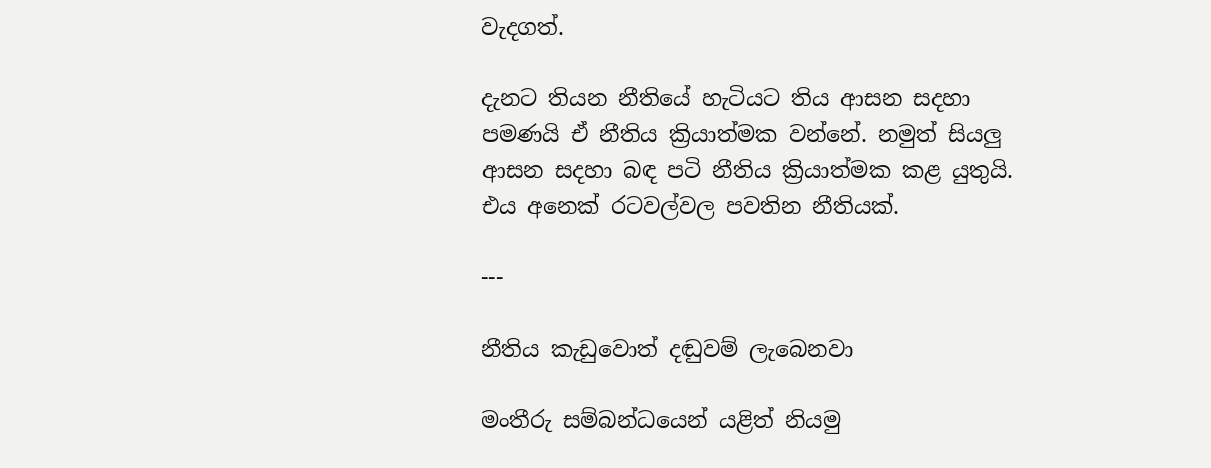වැදගත්.

දැනට තියන නීතියේ හැටියට තිය ආසන සදහා පමණයි ඒ නීතිය ක්‍රියාත්මක වන්නේ. නමුත් සියලු ආසන සදහා බඳ පටි නීතිය ක්‍රියාත්මක කළ යුතුයි. එය අනෙක් රටවල්වල පවතින නීතියක්.

---

නීතිය කැඩුවොත් දඬුවම් ලැබෙනවා

මංතීරු සම්බන්ධයෙන් යළිත් නියමු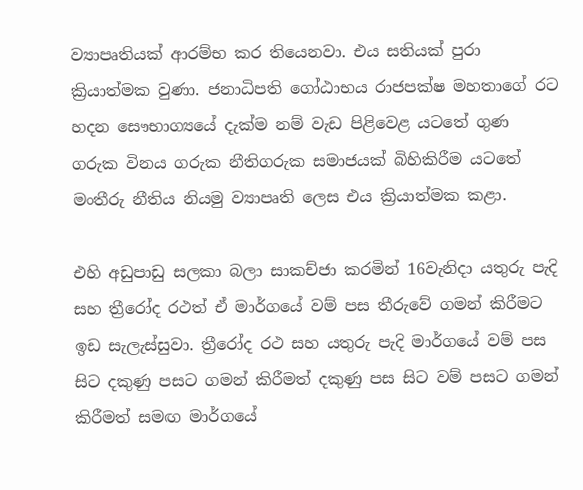ව්‍යාපෘතියක් ආරම්භ කර තියෙනවා. එය සතියක් පුරා ක්‍රියාත්මක වුණා. ජනාධිපති ගෝඨාභය රාජපක්ෂ මහතාගේ රට හදන සෞභාග්‍යයේ දැක්ම නම් වැඩ පිළිවෙළ යටතේ ගුණ ගරුක විනය ගරුක නීතිගරුක සමාජයක් බිහිකිරීම යටතේ මංතීරු නීතිය නියමු ව්‍යාපෘති ලෙස එය ක්‍රියාත්මක කළා.

එහි අඩුපාඩු සලකා බලා සාකච්ජා කරමින් 16වැනිදා යතුරු පැදි සහ ත්‍රීරෝද රථත් ඒ මාර්ගයේ වම් පස තීරුවේ ගමන් කිරීමට ඉඩ සැලැස්සුවා. ත්‍රීරෝද රථ සහ යතුරු පැදි මාර්ගයේ වම් පස සිට දකුණු පසට ගමන් කිරීමත් දකුණු පස සිට වම් පසට ගමන් කිරීමත් සමඟ මාර්ගයේ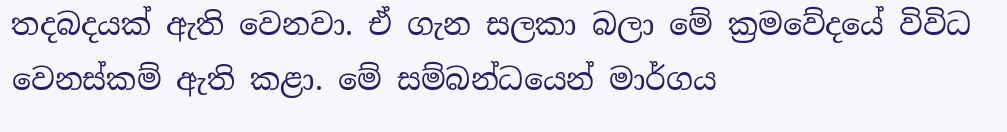තදබදයක් ඇති වෙනවා. ඒ ගැන සලකා බලා මේ ක්‍රමවේදයේ විවිධ වෙනස්කම් ඇති කළා. මේ සම්බන්ධයෙන් මාර්ගය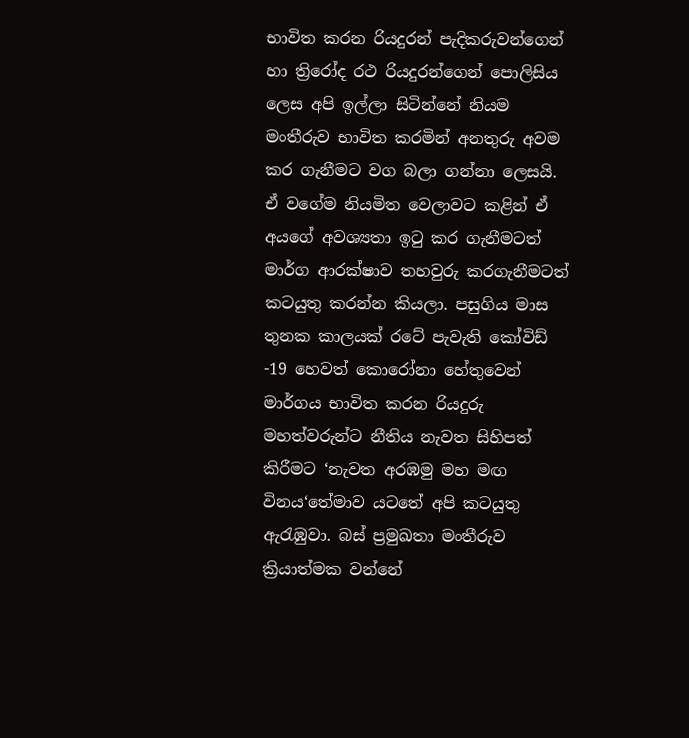භාවිත කරන රියදුරන් පැදිකරුවන්ගෙන් හා ත්‍රිරෝද රථ රියදුරන්ගෙන් පොලිසිය ලෙස අපි ඉල්ලා සිටින්නේ නියම මංතීරුව භාවිත කරමින් අනතුරු අවම කර ගැනීමට වග බලා ගන්නා ලෙසයි. ඒ වගේම නියමිත වෙලාවට කළින් ඒ අයගේ අවශ්‍යතා ඉටු කර ගැනීමටත් මාර්ග ආරක්ෂාව තහවුරු කරගැනීමටත් කටයුතු කරන්න කියලා. පසුගිය මාස තුනක කාලයක් රටේ පැවැති කෝවිඩ් -19 හෙවත් කොරෝනා හේතුවෙන් මාර්ගය භාවිත කරන රියදුරු මහත්වරුන්ට නීතිය නැවත සිහිපත් කිරීමට ‘නැවත අරඹමු මහ මඟ විනය‘තේමාව යටතේ අපි කටයුතු ඇරැඹුවා. බස් ප්‍රමුඛතා මංතීරුව ක්‍රියාත්මක වන්නේ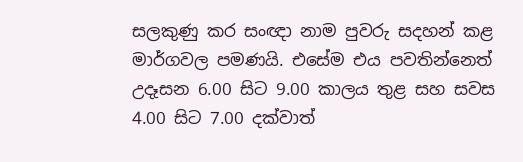සලකුණු කර සංඥා නාම පුවරු සදහන් කළ මාර්ගවල පමණයි. එසේම එය පවතින්නෙත් උදෑසන 6.00 සිට 9.00 කාලය තුළ සහ සවස 4.00 සිට 7.00 දක්වාත්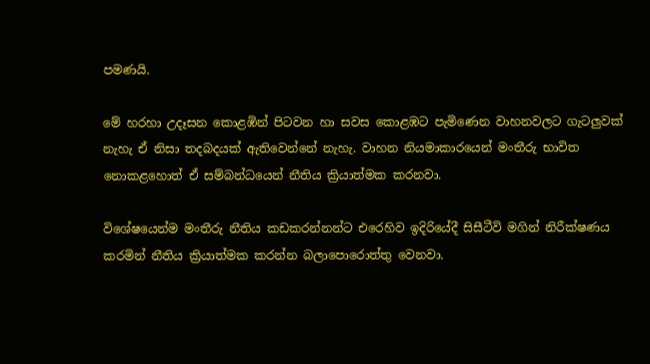පමණයි.

මේ හරහා උදෑසන කොළඹින් පිටවන හා සවස කොළඹට පැමිණෙන වාහනවලට ගැටලුවක් නැහැ ඒ නිසා තදබදයක් ඇතිවෙන්නේ නැහැ. වාහන නියමාකාරයෙන් මංතීරු භාවිත නොකළහොත් ඒ සම්බන්ධයෙන් නීතිය ක්‍රියාත්මක කරනවා.

විශේෂයෙන්ම මංතීරු නීතිය කඩකරන්නන්ට එරෙහිව ඉදිරියේදී සිසීටීවි මගින් නිරීක්ෂණය කරමින් නීතිය ක්‍රියාත්මක කරන්න බලාපොරොත්තු වෙනවා.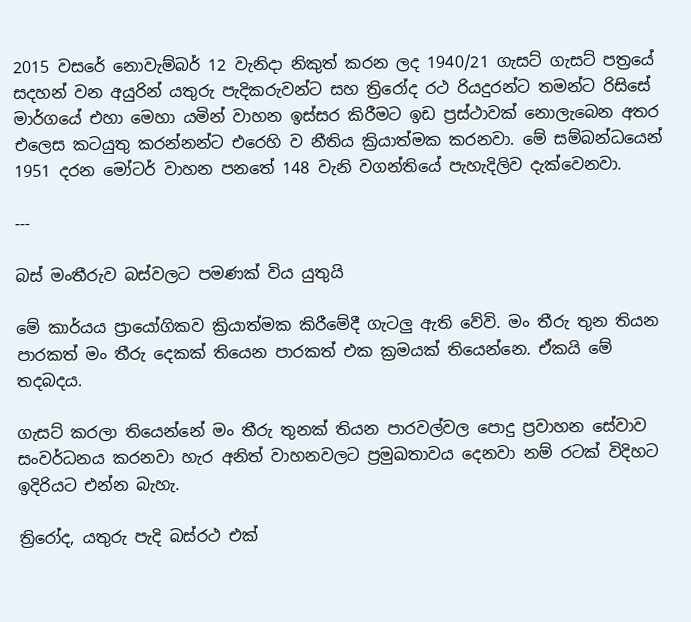2015 වසරේ නොවැම්බර් 12 වැනිදා නිකුත් කරන ලද 1940/21 ගැසට් ගැසට් පත්‍රයේ සදහන් වන අයුරින් යතුරු පැදිකරුවන්ට සහ ත්‍රිරෝද රථ රියදුරන්ට තමන්ට රිසිසේ මාර්ගයේ එහා මෙහා යමින් වාහන ඉස්සර කිරීමට ඉඩ ප්‍රස්ථාවක් නොලැබෙන අතර එලෙස කටයුතු කරන්නන්ට එරෙහි ව නීතිය ක්‍රියාත්මක කරනවා. මේ සම්බන්ධයෙන් 1951 දරන මෝටර් වාහන පනතේ 148 වැනි වගන්තියේ පැහැදිලිව දැක්වෙනවා.

---

බස් මංතීරුව බස්වලට පමණක් විය යුතුයි

මේ කාර්යය ප්‍රායෝගිකව ක්‍රියාත්මක කිරීමේදී ගැටලු ඇති වේවි. මං තීරු තුන තියන පාරකත් මං තීරු දෙකක් තියෙන පාරකත් එක ක්‍රමයක් තියෙන්නෙ. ඒකයි මේ තදබදය.

ගැසට් කරලා තියෙන්නේ මං තීරු තුනක් තියන පාරවල්වල පොදු ප්‍රවාහන සේවාව සංවර්ධනය කරනවා හැර අනිත් වාහනවලට ප්‍රමුඛතාවය දෙනවා නම් රටක් විදිහට ඉදිරියට එන්න බැහැ.

ත්‍රිරෝද, යතුරු පැදි බස්රථ එක්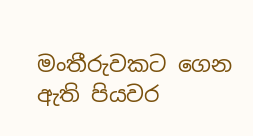මංතීරුවකට ගෙන ඇති පියවර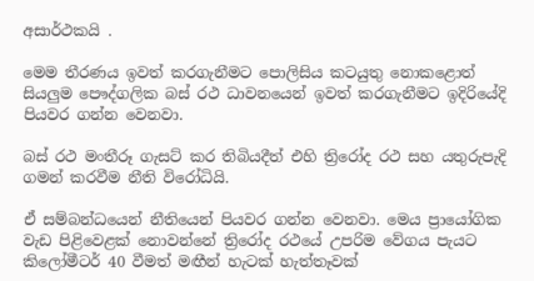අසාර්ථකයි .

මෙම තීරණය ඉවත් කරගැනීමට පොලිසිය කටයුතු නොකළොත් සියලුම පෞද්ගලික බස් රථ ධාවනයෙන් ඉවත් කරගැනීමට ඉදිරියේදි පියවර ගන්න වෙනවා.

බස් රථ මංතීරූ ගැසට් කර තිබියදීත් එහි ත්‍රිරෝද රථ සහ යතුරුපැදි ගමන් කරවීම නීති විරෝධියි.

ඒ සම්බන්ධයෙන් නීතියෙන් පියවර ගන්න වෙනවා. මෙය ප්‍රායෝගික වැඩ පිළිවෙළක් නොවන්නේ ත්‍රිරෝද රථයේ උපරිම වේගය පැයට කිලෝමීටර් 40 වීමත් මඟීන් හැටක් හැත්තෑවක්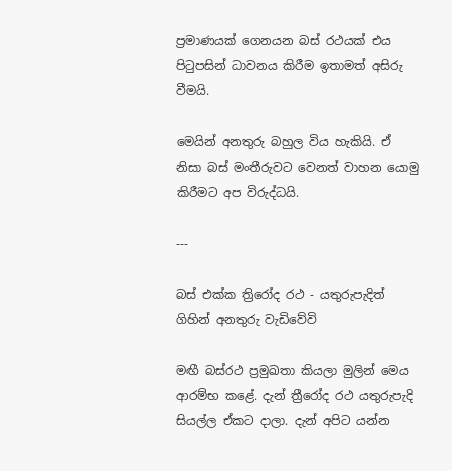ප්‍රමාණයක් ගෙනයන බස් රථයක් එය පිටුපසින් ධාවනය කිරීම ඉතාමත් අසිරු වීමයි.

මෙයින් අනතුරු බහුල විය හැකියි. ඒ නිසා බස් මංතීරුවට වෙනත් වාහන යොමු කිරීමට අප විරුද්ධයි.

---

බස් එක්ක ත්‍රිරෝද රථ - යතුරුපැදිත් ගිහින් අනතුරු වැඩිවේවි

මඟී බස්රථ ප්‍රමුඛතා කියලා මුලින් මෙය ආරම්භ කළේ. දැන් ත්‍රීරෝද රථ යතුරුපැදි සියල්ල ඒකට දාලා. දැන් අපිට යන්න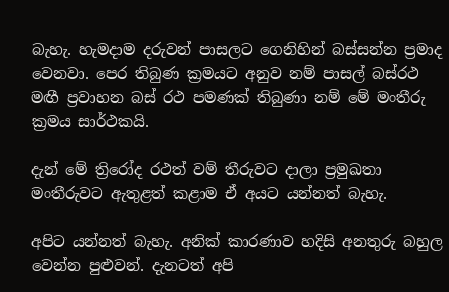බැහැ. හැමදාම දරුවන් පාසලට ගෙනිහින් බස්සන්න ප්‍රමාද වෙනවා. පෙර තිබුණ ක්‍රමයට අනුව නම් පාසල් බස්රථ මඟී ප්‍රවාහන බස් රථ පමණක් තිබුණා නම් මේ මංතීරු ක්‍රමය සාර්ථකයි.

දැන් මේ ත්‍රිරෝද රථත් වම් තීරුවට දාලා ප්‍රමුඛතා මංතීරුවට ඇතුළත් කළාම ඒ අයට යන්නත් බැහැ.

අපිට යන්නත් බැහැ. අනික් කාරණාව හදිසි අනතුරු බහුල වෙන්න පුළුවන්. දැනටත් අපි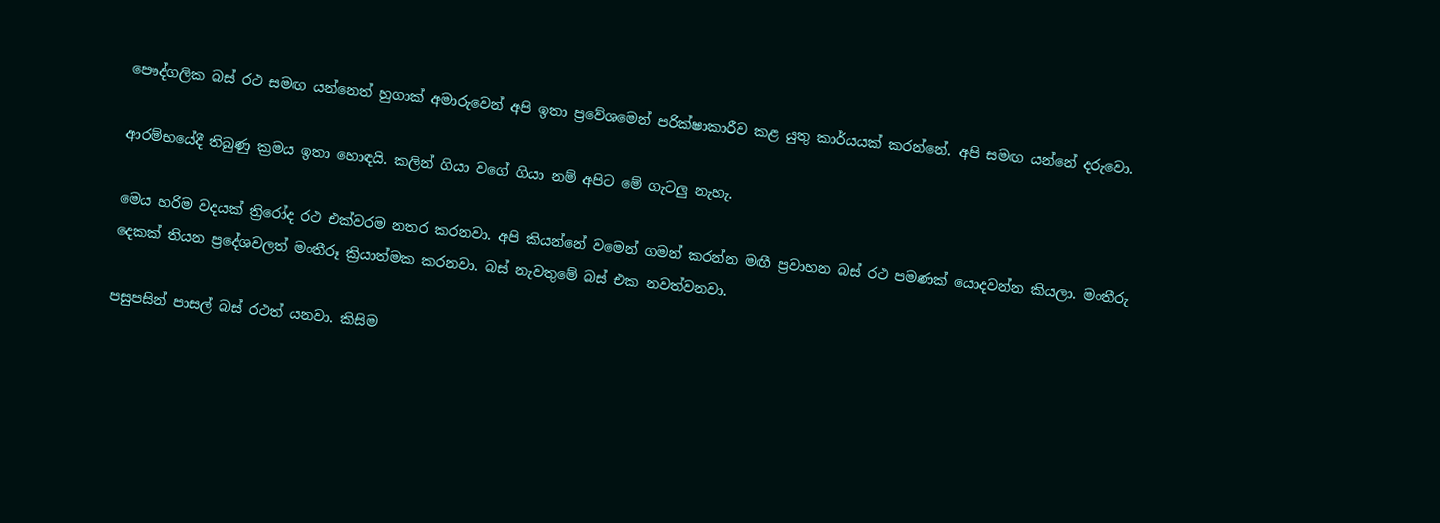පෞද්ගලික බස් රථ සමඟ යන්නෙත් හුගාක් අමාරුවෙන් අපි ඉතා ප්‍රවේශමෙන් පරික්ෂාකාරීව කළ යුතු කාර්යයක් කරන්නේ. අපි සමඟ යන්නේ දරුවො.

ආරම්භයේදී තිබුණු ක්‍රමය ඉතා හොඳයි. කලින් ගියා වගේ ගියා නම් අපිට මේ ගැටලු නැහැ.

මෙය හරිම වදයක් ත්‍රිරෝද රථ එක්වරම නතර කරනවා. අපි කියන්නේ වමෙන් ගමන් කරන්න මඟී ප්‍රවාහන බස් රථ පමණක් යොදවන්න කියලා. මංතීරු දෙකක් තියන ප්‍රදේශවලත් මංතීරූ ක්‍රියාත්මක කරනවා. බස් නැවතුමේ බස් එක නවත්වනවා.

පසුපසින් පාසල් බස් රථත් යනවා. කිසිම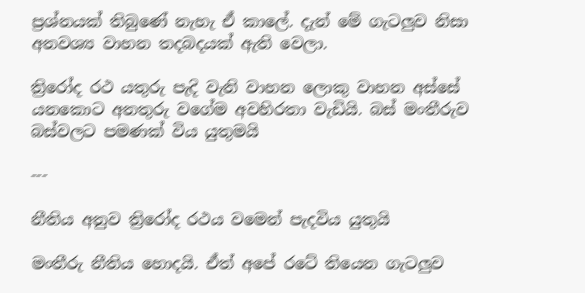ප්‍රශ්නයක් තිබුණේ නැහැ ඒ කාලේ. දැන් මේ ගැටලුව නිසා අනවශ්‍ය වාහන තදබදයක් ඇති වෙලා.

ත්‍රිරෝද රථ යතුරු පැදි වැනි වාහන ලොකු වාහන අස්සේ යනකොට අනතුරු වගේම අවහිරතා වැඩියි. බස් මංතීරුව බස්වලට පමණක් විය යුතුමයි

---

නීතිය අනුව ත්‍රිරෝද රථය වමෙන් පැදවිය යුතුයි

මංතීරු නීතිය හොදයි. ඒත් අපේ රටේ තියෙන ගැටලුව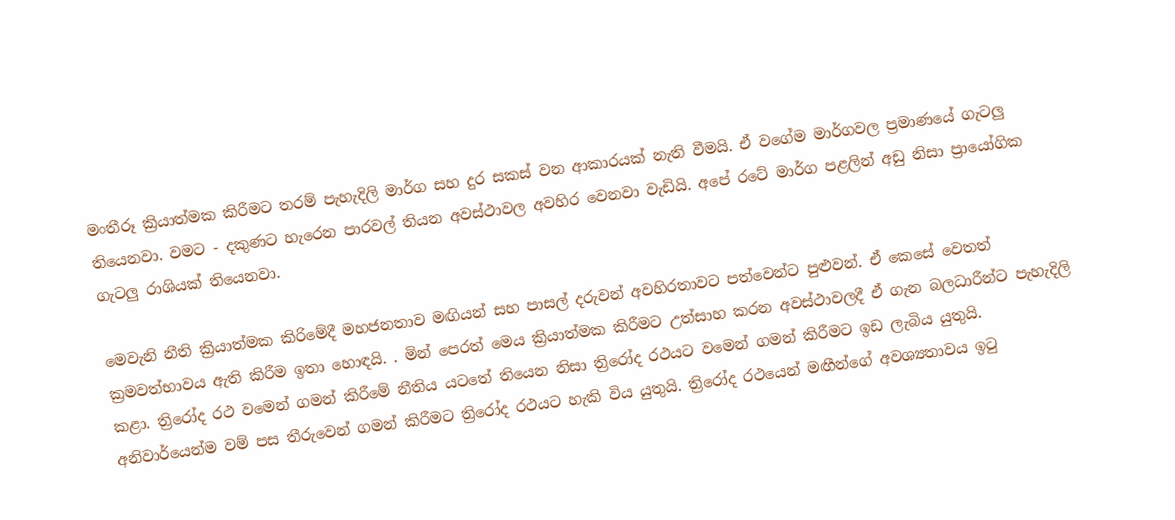මංතීරූ ක්‍රියාත්මක කිරීමට තරම් පැහැදිලි මාර්ග සහ දුර සකස් වන ආකාරයක් නැති වීමයි. ඒ වගේම මාර්ගවල ප්‍රමාණයේ ගැටලු තියෙනවා. වමට - දකුණට හැරෙන පාරවල් තියන අවස්ථාවල අවහිර වෙනවා වැඩියි. අපේ රටේ මාර්ග පළලින් අඩු නිසා ප්‍රායෝගික ගැටලු රාශියක් තියෙනවා.

මෙවැනි නීති ක්‍රියාත්මක කිරිමේදී මහජනතාව මඟියන් සහ පාසල් දරුවන් අවහිරතාවට පත්වෙන්ට පුළුවන්. ඒ කෙසේ වෙතත් ක්‍රමවත්භාවය ඇති කිරීම ඉතා හොඳයි. . මින් පෙරත් මෙය ක්‍රියාත්මක කිරීමට උත්සාහ කරන අවස්ථාවලදී ඒ ගැන බලධාරීන්ට පැහැදිලි කළා. ත්‍රිරෝද රථ වමෙන් ගමන් කිරීමේ නීතිය යටතේ තියෙන නිසා ත්‍රිරෝද රථයට වමෙන් ගමන් කිරීමට ඉඩ ලැබිය යුතුයි. අනිවාර්යෙන්ම වම් පස තීරුවෙන් ගමන් කිරීමට ත්‍රිරෝද රථයට හැකි විය යුතුයි. ත්‍රිරෝද රථයෙන් මඟීන්ගේ අවශ්‍යතාවය ඉටු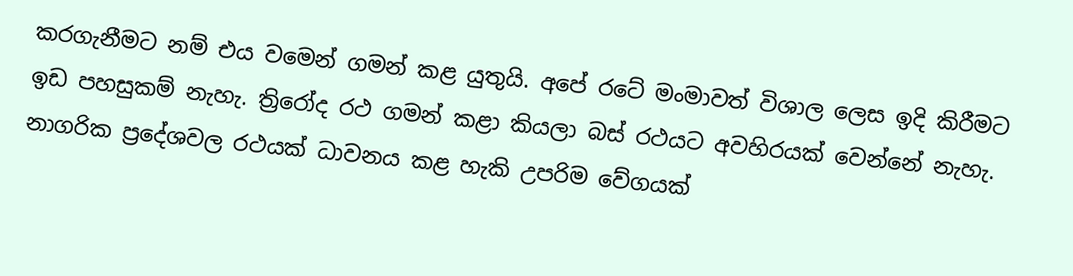කරගැනීමට නම් එය වමෙන් ගමන් කළ යුතුයි. අපේ රටේ මංමාවත් විශාල ලෙස ඉදි කිරීමට ඉඩ පහසුකම් නැහැ. ත්‍රිරෝද රථ ගමන් කළා කියලා බස් රථයට අවහිරයක් වෙන්නේ නැහැ. නාගරික ප්‍රදේශවල රථයක් ධාවනය කළ හැකි උපරිම වේගයක්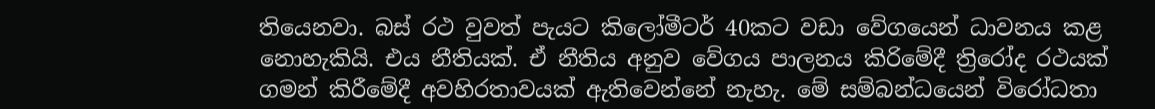තියෙනවා. බස් රථ වුවත් පැයට කිලෝමීටර් 40කට වඩා වේගයෙන් ධාවනය කළ නොහැකියි. එය නීතියක්. ඒ නීතිය අනුව වේගය පාලනය කිරිමේදී ත්‍රිරෝද රථයක් ගමන් කිරීමේදී අවහිරතාවයක් ඇතිවෙන්නේ නැහැ. මේ සම්බන්ධයෙන් විරෝධතා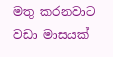මතු කරනවාට වඩා මාසයක්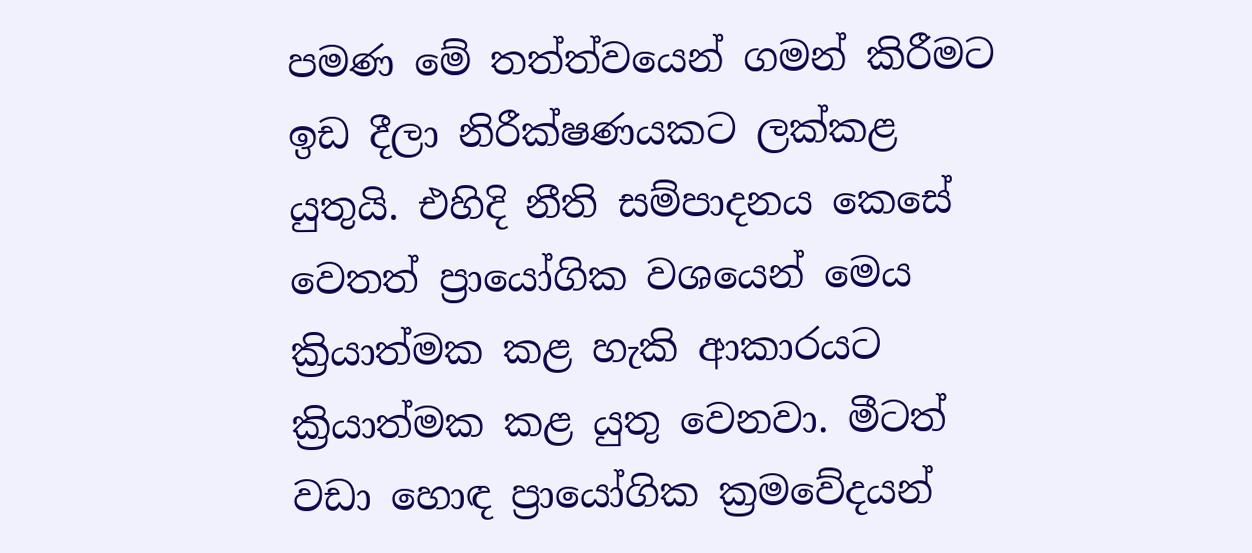පමණ මේ තත්ත්වයෙන් ගමන් කිරීමට ඉඩ දීලා නිරීක්ෂණයකට ලක්කළ යුතුයි. එහිදි නීති සම්පාදනය කෙසේ වෙතත් ප්‍රායෝගික වශයෙන් මෙය ක්‍රියාත්මක කළ හැකි ආකාරයට ක්‍රියාත්මක කළ යුතු වෙනවා. මීටත් වඩා හොඳ ප්‍රායෝගික ක්‍රමවේදයන්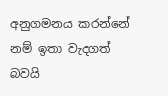අනුගමනය කරන්නේ නම් ඉතා වැදගත් බවයි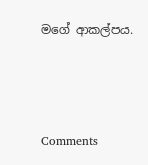මගේ ආකල්පය.



Comments